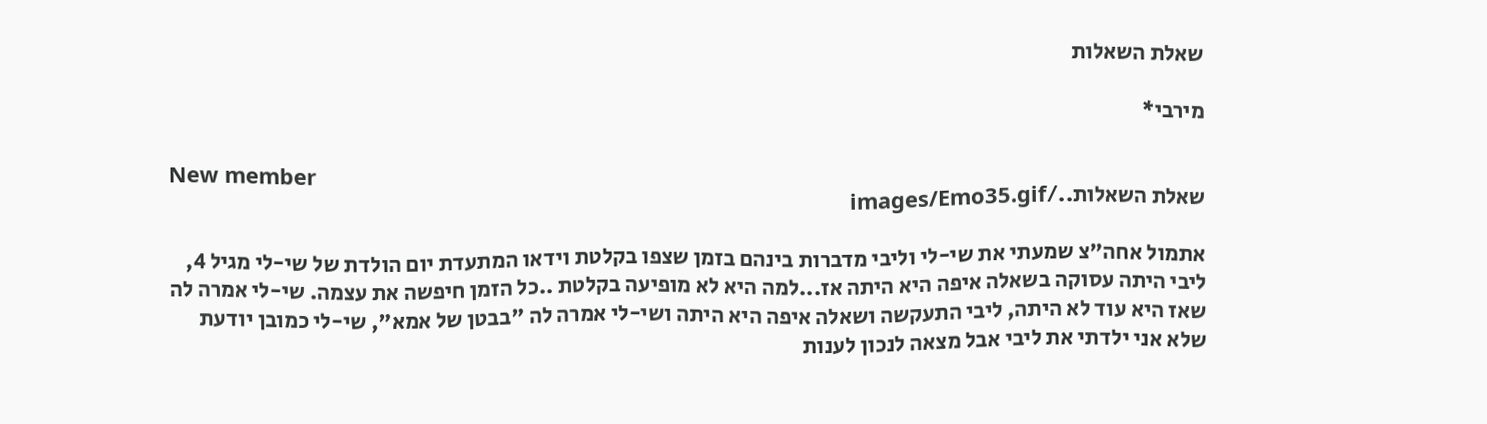שאלת השאלות

מירבי*

New member
שאלת השאלות../images/Emo35.gif

אתמול אחה"צ שמעתי את שי-לי וליבי מדברות בינהם בזמן שצפו בקלטת וידאו המתעדת יום הולדת של שי-לי מגיל 4, ליבי היתה עסוקה בשאלה איפה היא היתה אז...למה היא לא מופיעה בקלטת ..כל הזמן חיפשה את עצמה. שי-לי אמרה לה שאז היא עוד לא היתה, ליבי התעקשה ושאלה איפה היא היתה ושי-לי אמרה לה "בבטן של אמא", שי-לי כמובן יודעת שלא אני ילדתי את ליבי אבל מצאה לנכון לענות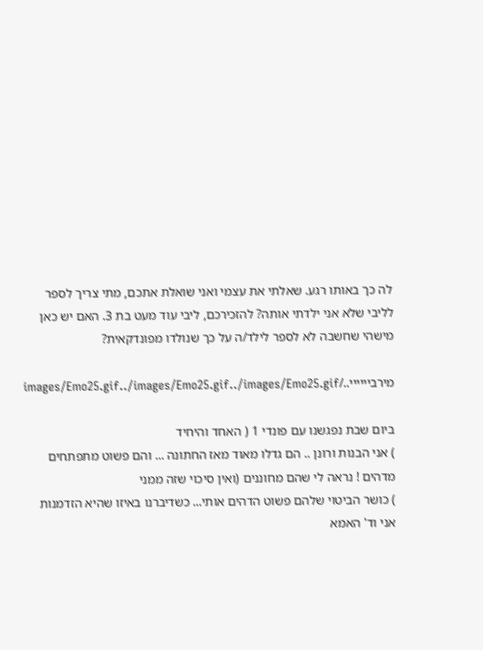לה כך באותו רגע. שאלתי את עצמי ואני שואלת אתכם, מתי צריך לספר לליבי שלא אני ילדתי אותה? להזכירכם, ליבי עוד מעט בת 3. האם יש כאן מישהי שחשבה לא לספר לילד/ה על כך שנולדו מפונדקאית?

מירביייייי../images/Emo25.gif../images/Emo25.gif../images/Emo25.gif

ביום שבת נפגשנו עם פונדי 1 ( האחד והיחיד
) אני הבנות ורונן .. הם גדלו מאוד מאז החתונה ... והם פשוט מתפתחים מדהים ! נראה לי שהם מחוננים (ואין סיכוי שזה ממני
) כושר הביטוי שלהם פשוט הדהים אותי... כשדיברנו באיזו שהיא הזדמנות אני וד' האמא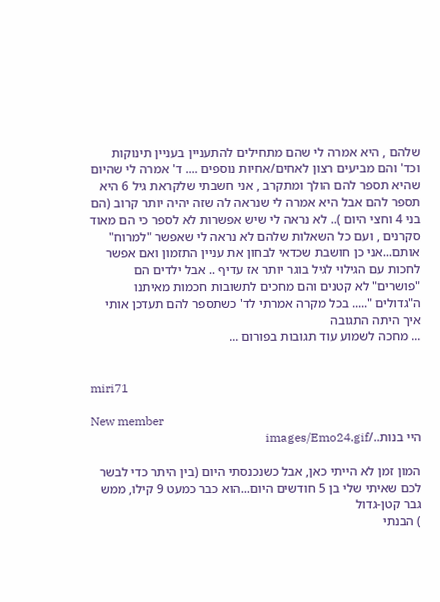שלהם , היא אמרה לי שהם מתחילים להתעניין בעניין תינוקות וכד' והם מביעים רצון לאחים/אחיות נוספים .... ד' אמרה לי שהיום שהיא תספר להם הולך ומתקרב , אני חשבתי שלקראת גיל 6 היא תספר להם אבל היא אמרה לי שנראה לה שזה יהיה יותר קרוב (הם בני 4 וחצי היום ).. לא נראה לי שיש אפשרות לא לספר כי הם מאוד סקרנים , ועם כל השאלות שלהם לא נראה לי שאפשר "למרוח" אותם...אני כן חושבת שכדאי לבחון את עניין התזמון ואם אפשר לחכות עם הגילוי לגיל בוגר יותר אז עדיף .. אבל ילדים הם "פושרים" לא קטנים והם מחכים לתשובות חכמות מאיתנו ה"גדולים "..... בכל מקרה אמרתי לד' כשתספר להם תעדכן אותי איך היתה התגובה
... מחכה לשמוע עוד תגובות בפורום ...


miri71

New member
היי בנות../images/Emo24.gif

המון זמן לא הייתי כאן, אבל כשנכנסתי היום (בין היתר כדי לבשר לכם שאיתי שלי בן 5 חודשים היום...הוא כבר כמעט 9 קילו, ממש גבר קטן-גדול
) הבנתי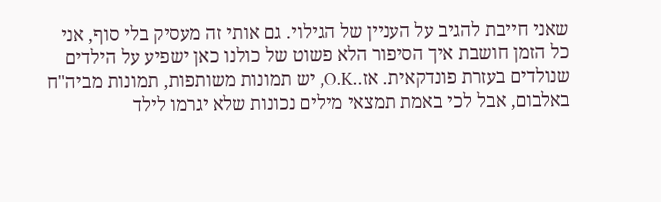שאני חייבת להגיב על העניין של הגילוי. גם אותי זה מעסיק בלי סוף, אני כל הזמן חושבת איך הסיפור הלא פשוט של כולנו כאן ישפיע על הילדים שנולדים בעזרת פונדקאית. אז..O.K, יש תמונות משותפות, תמונות מביה"ח באלבום, אבל לכי באמת תמצאי מילים נכונות שלא יגרמו לילד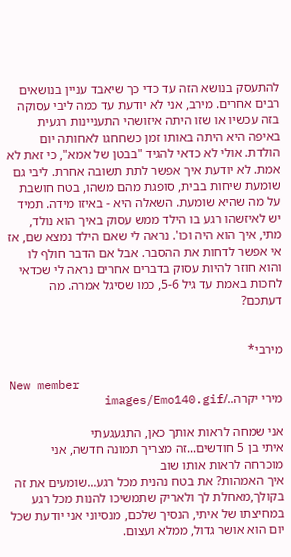להתעסק בנושא הזה עד כדי כך שיאבד עניין בנושאים רבים אחרים. מירב, אני לא יודעת עד כמה ליבי עסוקה בזה עכשיו או שזו היתה איזושהי התעניינות רגעית באיפה היא היתה באותו זמן כשחחגו לאחותה יום הולדת. אולי לא כדאי להגיד "בבטן של אמא", כי זאת לא אמת. לא יודעת איך אפשר לתת תשובה אחרת. ליבי גם שומעת שיחות בבית, סופגת מהם משהו, בטח חושבת על מה שהיא שומעת. השאלה היא - באיזו מידה. תמיד יש לאיזשהו רגע בו הילד ממש עסוק באיך הוא נולד, מתי, איך הוא היה וכו'. נראה לי שאם הילד נמצא שם, אז אי אפשר לדחות את ההסבר. אבל אם הדבר חולף לו והוא חוזר להיות עסוק בדברים אחרים נראה לי שכדאי לחכות באמת עד גיל 5-6, כמו שסיגל אמרה. מה דעתכם?


מירבי*

New member
מירי יקרה../images/Emo140.gif

אני שמחה לראות אותך כאן, התגעגעתי
איתי בן 5 חודשים...זה מצריך תמונה חדשה, אני מוכרחה לראות אותו שוב
איך האמהות? את בטח נהנית מכל רגע...שומעים את זה בקולך,מאחלת לך ולאריק שתמשיכו להנות מכל רגע במחיצתו של איתי, הנסיך שלכם, מנסיוני אני יודעת שכל יום הוא אושר גדול, ממלא ועצום.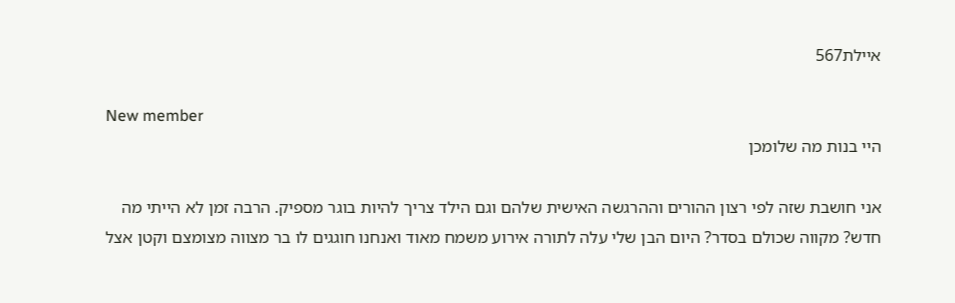איילת567

New member
היי בנות מה שלומכן

אני חושבת שזה לפי רצון ההורים וההרגשה האישית שלהם וגם הילד צריך להיות בוגר מספיק. הרבה זמן לא הייתי מה חדש? מקווה שכולם בסדר? היום הבן שלי עלה לתורה אירוע משמח מאוד ואנחנו חוגגים לו בר מצווה מצומצם וקטן אצל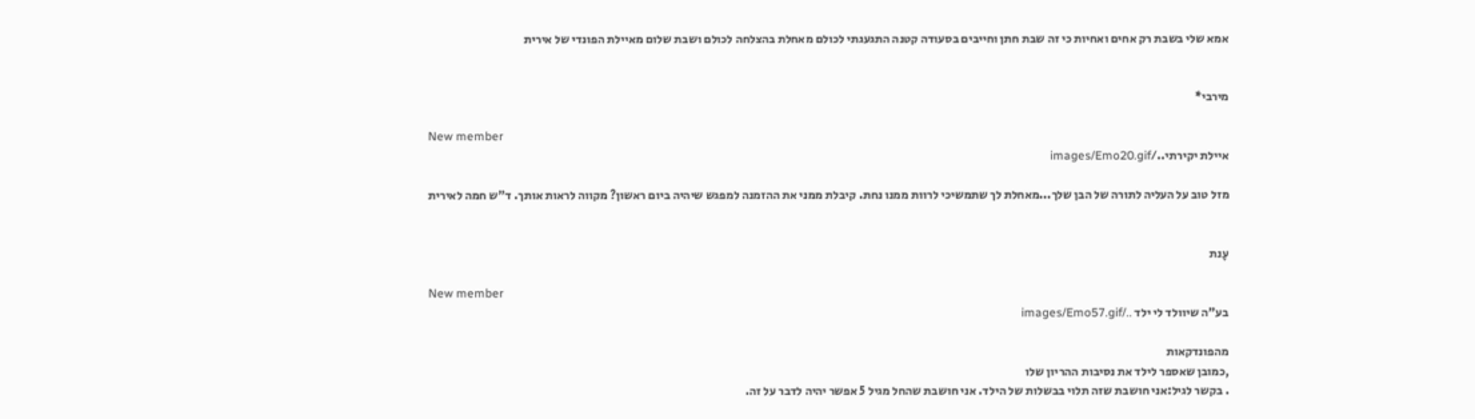אמא שלי בשבת רק אחים ואחיות כי זה שבת חתן וחייבים בסעודה קטנה התגעגתי לכולם מאחלת בהצלחה לכולם ושבת שלום מאיילת הפונדי של אירית


מירבי*

New member
איילת יקירתי../images/Emo20.gif

מזל טוב על העליה לתורה של הבן שלך...מאחלת לך שתמשיכי לרוות ממנו נחת. קיבלת ממני את ההזמנה למפגש שיהיה ביום ראשון? מקווה לראות אותך. ד"ש חמה לאירית


עָנת

New member
בע"ה שיוולד לי ילד ../images/Emo57.gif

מהפונדקאות
,כמובן שאספר לילד את נסיבות ההריון שלו
. בקשר לגיל:אני חושבת שזה תלוי בבשלות של הילד. אני חושבת שהחל מגיל 5 אפשר יהיה לדבר על זה.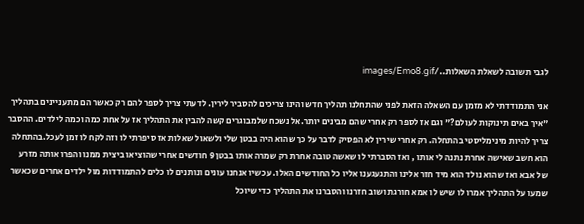לגבי תשובה לשאלת השאלות../images/Emo8.gif

אני התמודדתי לא מזמן עם השאלה הזאת לפני שהתחלנו תהליך חדש והינו צריכים להסביר לירין. לדעתי צריך לספר להם רק כאשר הם מתעניינים בתהליך "איך באים תינוקות לעולם?" וגם אז לספר רק אחרי שהם מבינים יותר.אל נשכח שלמבוגרים קשה להבין את התהליך אז על אחת כמה וכמה לילדים. ההסבר צריך להיות מינימליסטי בהתחלה. רק אחרי שירין לא הפסיק לדבר על כך שהוא היה בבטן שלי ולשאול שאלות אז סיפרתי לו וזה לקח לו זמן לעכל.בהתחלה הוא חשב שאישה אחרת נתנה לי אותו , ואז הסברתי לו שאשה טובה אחרת רק שמרה אותו בבטן 9 חודשים אחרי שהוציאו ביצית ממנו והפרו אותה מזרע של אבא ואז שהוא נולד הוא מיד חזר אלינו והתגעגענו אליו כל החודשים האלו. עכשיו אנחנו עונים ונותנים לו כלים להתמודדות מול ילדים אחרים שכאשר שמעו על התהליך אמרו לו שיש לו אמא חורגת ושוב חזרנו והסברנו את התהליך כדי שיוכל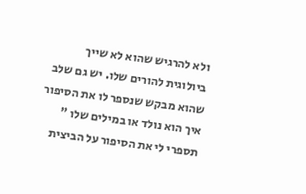ולא להרגיש שהוא לא שייך ביולוגית להורים שלו. יש גם שלב שהוא מבקש שנספר לו את הסיפור איך הוא נולד או במילים שלו " תספרי לי את הסיפור על הביצית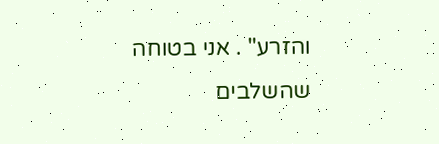והזרע" . אני בטוחה שהשלבים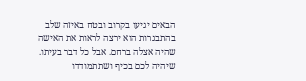הבאים יגיעו בקרוב ובטח באיזה שלב בהתבגרות הוא ירצה לראות את האישה שהיה אצלה ברחם. אבל כל דבר בעיתו. שיהיה לכם בכיף ושתתמודדו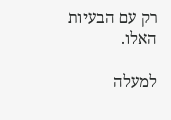רק עם הבעיות האלו.

למעלה